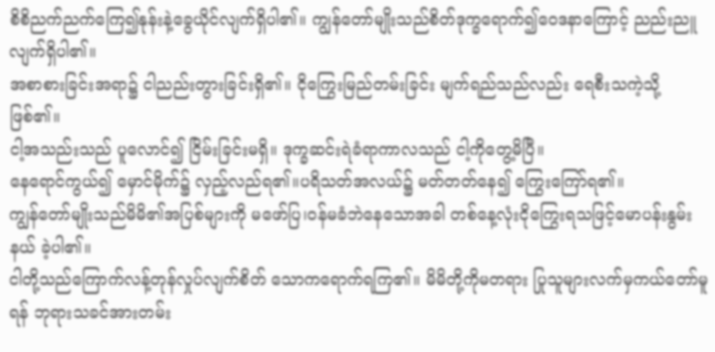စိစိညက်ညက်ကြေ၍နုန်းနဲ့ခွေယိုင်လျက်ရှိပါ၏။ ကျွန်တော်မျိုးသည်စိတ်ဒုက္ခရောက်၍ဝေဒနာကြောင့် ညည်းညူလျက်ရှိပါ၏။
အစာစားခြင်းအရာ၌ ငါညည်းတွားခြင်းရှိ၏။ ငိုကြွေးမြည်တမ်းခြင်း မျက်ရည်သည်လည်း ရေစီးသကဲ့သို့ ဖြစ်၏။
ငါ့အသည်းသည် ပူလောင်၍ ငြိမ်းခြင်းမရှိ။ ဒုက္ခဆင်းရဲခံရာကာလသည် ငါ့ကိုတွေ့မိပြီ။
နေရောင်ကွယ်၍ မှောင်မိုက်၌ လှည့်လည်ရ၏။ပရိသတ်အလယ်၌ မတ်တတ်နေ၍ ကြွေးကြော်ရ၏။
ကျွန်တော်မျိုးသည်မိမိ၏အပြစ်များကို မဖော်ပြ၊ဝန်မခံဘဲနေသောအခါ တစ်နေ့လုံးငိုကြွေးရသဖြင့်မောပန်းနွမ်းနယ် ခဲ့ပါ၏။
ငါတို့သည်ကြောက်လန့်တုန်လှုပ်လျက်စိတ် သောကရောက်ရကြ၏။ မိမိတို့ကိုမတရား ပြုသူများလက်မှကယ်တော်မူရန် ဘုရားသခင်အားတမ်း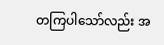တကြပါသော်လည်း အ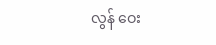လွန် ဝေး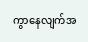ကွာနေလျက်အ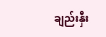ချည်းနှီး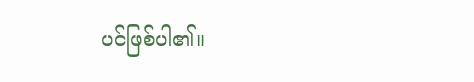ပင်ဖြစ်ပါ၏။